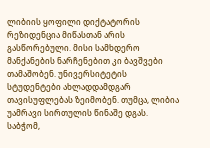ლიბიის ყოფილი დიქტატორის რეზიდენცია მიწასთან არის გასწორებული. მისი სამხდერო მანქანების ნარჩენებით კი ბავშვები თამაშობენ. უნივერსიტეტის სტუდენტები ახლადდამდგარ თავისუფლებას ზეიმობენ. თუმცა, ლიბია უამრავი სირთულის წინაშე დგას. საბჭომ,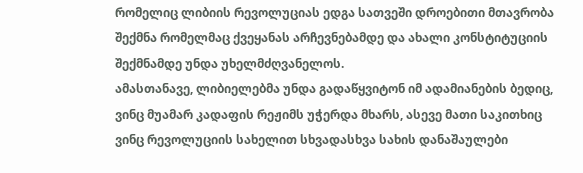რომელიც ლიბიის რევოლუციას ედგა სათვეში დროებითი მთავრობა შექმნა რომელმაც ქვეყანას არჩევნებამდე და ახალი კონსტიტუციის შექმნამდე უნდა უხელმძღვანელოს.
ამასთანავე, ლიბიელებმა უნდა გადაწყვიტონ იმ ადამიანების ბედიც, ვინც მუამარ კადაფის რეჟიმს უჭერდა მხარს, ასევე მათი საკითხიც ვინც რევოლუციის სახელით სხვადასხვა სახის დანაშაულები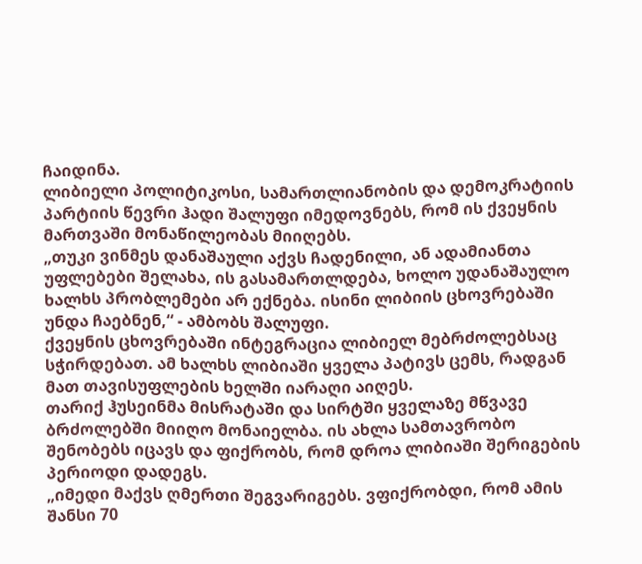ჩაიდინა.
ლიბიელი პოლიტიკოსი, სამართლიანობის და დემოკრატიის პარტიის წევრი ჰადი შალუფი იმედოვნებს, რომ ის ქვეყნის მართვაში მონაწილეობას მიიღებს.
„თუკი ვინმეს დანაშაული აქვს ჩადენილი, ან ადამიანთა უფლებები შელახა, ის გასამართლდება, ხოლო უდანაშაულო ხალხს პრობლემები არ ექნება. ისინი ლიბიის ცხოვრებაში უნდა ჩაებნენ,“ - ამბობს შალუფი.
ქვეყნის ცხოვრებაში ინტეგრაცია ლიბიელ მებრძოლებსაც სჭირდებათ. ამ ხალხს ლიბიაში ყველა პატივს ცემს, რადგან მათ თავისუფლების ხელში იარაღი აიღეს.
თარიქ ჰუსეინმა მისრატაში და სირტში ყველაზე მწვავე ბრძოლებში მიიღო მონაიელბა. ის ახლა სამთავრობო შენობებს იცავს და ფიქრობს, რომ დროა ლიბიაში შერიგების პერიოდი დადეგს.
„იმედი მაქვს ღმერთი შეგვარიგებს. ვფიქრობდი, რომ ამის შანსი 70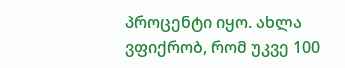პროცენტი იყო. ახლა ვფიქრობ, რომ უკვე 100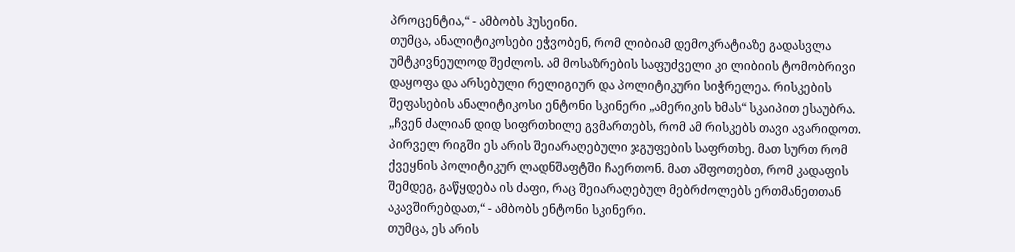პროცენტია,“ - ამბობს ჰუსეინი.
თუმცა, ანალიტიკოსები ეჭვობენ, რომ ლიბიამ დემოკრატიაზე გადასვლა უმტკივნეულოდ შეძლოს. ამ მოსაზრების საფუძველი კი ლიბიის ტომობრივი დაყოფა და არსებული რელიგიურ და პოლიტიკური სიჭრელეა. რისკების შეფასების ანალიტიკოსი ენტონი სკინერი „ამერიკის ხმას“ სკაიპით ესაუბრა.
„ჩვენ ძალიან დიდ სიფრთხილე გვმართებს, რომ ამ რისკებს თავი ავარიდოთ. პირველ რიგში ეს არის შეიარაღებული ჯგუფების საფრთხე. მათ სურთ რომ ქვეყნის პოლიტიკურ ლადნშაფტში ჩაერთონ. მათ აშფოთებთ, რომ კადაფის შემდეგ, გაწყდება ის ძაფი, რაც შეიარაღებულ მებრძოლებს ერთმანეთთან აკავშირებდათ,“ - ამბობს ენტონი სკინერი.
თუმცა, ეს არის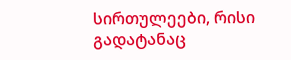სირთულეები, რისი გადატანაც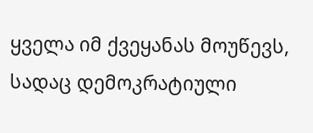ყველა იმ ქვეყანას მოუწევს, სადაც დემოკრატიული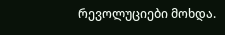რევოლუციები მოხდა.